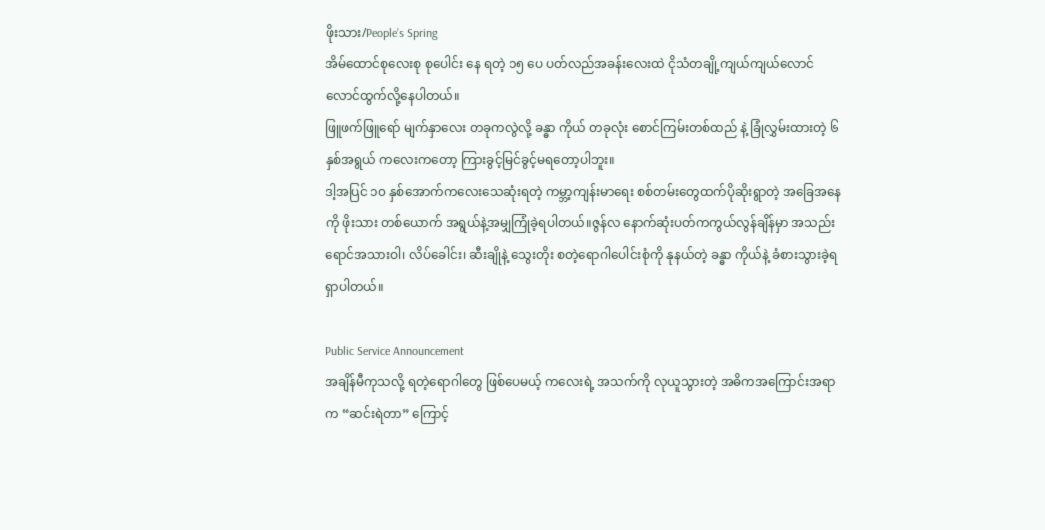ဖိုးသား/People’s Spring
အိမ်ထောင်စုလေးစု စုပေါင်း နေ ရတဲ့ ၁၅ ပေ ပတ်လည်အခန်းလေးထဲ ငိုသံတချို့ကျယ်ကျယ်လောင်လောင်ထွက်လို့နေပါတယ်။
ဖြူဖက်ဖြူရော် မျက်နှာလေး တခုကလွဲလို့ ခန္ဓာ ကိုယ် တခုလုံး စောင်ကြမ်းတစ်ထည် နဲ့ ခြုံလွှမ်းထားတဲ့ ၆ နှစ်အရွယ် ကလေးကတော့ ကြားခွင့်မြင်ခွင့်မရတော့ပါဘူး။
ဒါ့အပြင် ၁၀ နှစ်အောက်ကလေးသေဆုံးရတဲ့ ကမ္ဘာ့ကျန်းမာရေး စစ်တမ်းတွေထက်ပိုဆိုးရွာတဲ့ အခြေအနေကို ဖိုးသား တစ်ယောက် အရွယ်နဲ့အမျှကြုံခဲ့ရပါတယ်။ဇွန်လ နောက်ဆုံးပတ်ကကွယ်လွန်ချိန်မှာ အသည်းရောင်အသားဝါ၊ လိပ်ခေါင်း၊ ဆီးချိုနဲ့ သွေးတိုး စတဲ့ရောဂါပေါင်းစုံကို နုနယ်တဲ့ ခန္ဓာ ကိုယ်နဲ့ ခံစားသွားခဲ့ရရှာပါတယ်။

Public Service Announcement
အချိန်မီကုသလို့ ရတဲ့ရောဂါတွေ ဖြစ်ပေမယ့် ကလေးရဲ့ အသက်ကို လုယူသွားတဲ့ အဓိကအကြောင်းအရာက “ဆင်းရဲတာ” ကြောင့်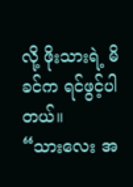လို့ ဖိုးသားရဲ့ မိခင်က ရင်ဖွင့်ပါတယ်။
“သားလေး အ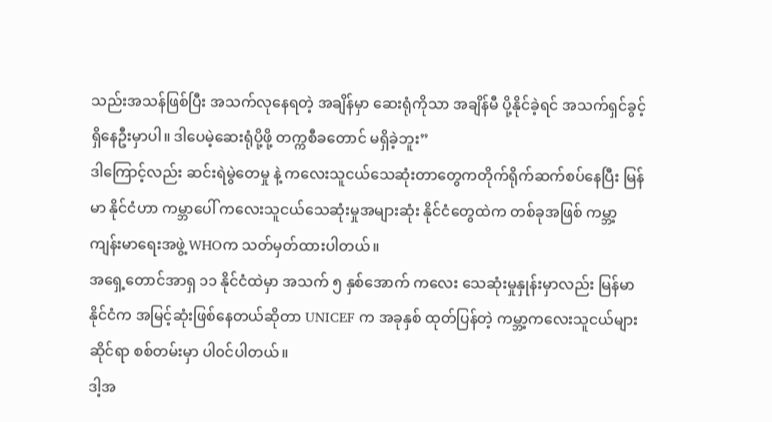သည်းအသန်ဖြစ်ပြီး အသက်လုနေရတဲ့ အချိန်မှာ ဆေးရုံကိုသာ အချိန်မီ ပို့နိုင်ခဲ့ရင် အသက်ရှင်ခွင့် ရှိနေဦးမှာပါ။ ဒါပေမဲ့ဆေးရုံပို့ဖို့ တက္ကစီခတောင် မရှိခဲ့ဘူး”
ဒါကြောင့်လည်း ဆင်းရဲမွဲတေမှု နဲ့ ကလေးသူငယ်သေဆုံးတာတွေကတိုက်ရိုက်ဆက်စပ်နေပြီး မြန်မာ နိုင်ငံဟာ ကမ္ဘာပေါ် ကလေးသူငယ်သေဆုံးမှုအများဆုံး နိုင်ငံတွေထဲက တစ်ခုအဖြစ် ကမ္ဘာ့ကျန်းမာရေးအဖွဲ့ WHOက သတ်မှတ်ထားပါတယ်။
အရှေ့တောင်အာရှ ၁၁ နိုင်ငံထဲမှာ အသက် ၅ နှစ်အောက် ကလေး သေဆုံးမှုနှုန်းမှာလည်း မြန်မာနိုင်ငံက အမြင့်ဆုံးဖြစ်နေတယ်ဆိုတာ UNICEF က အခုနှစ် ထုတ်ပြန်တဲ့ ကမ္ဘာ့ကလေးသူငယ်များဆိုင်ရာ စစ်တမ်းမှာ ပါ၀င်ပါတယ်။
ဒါ့အ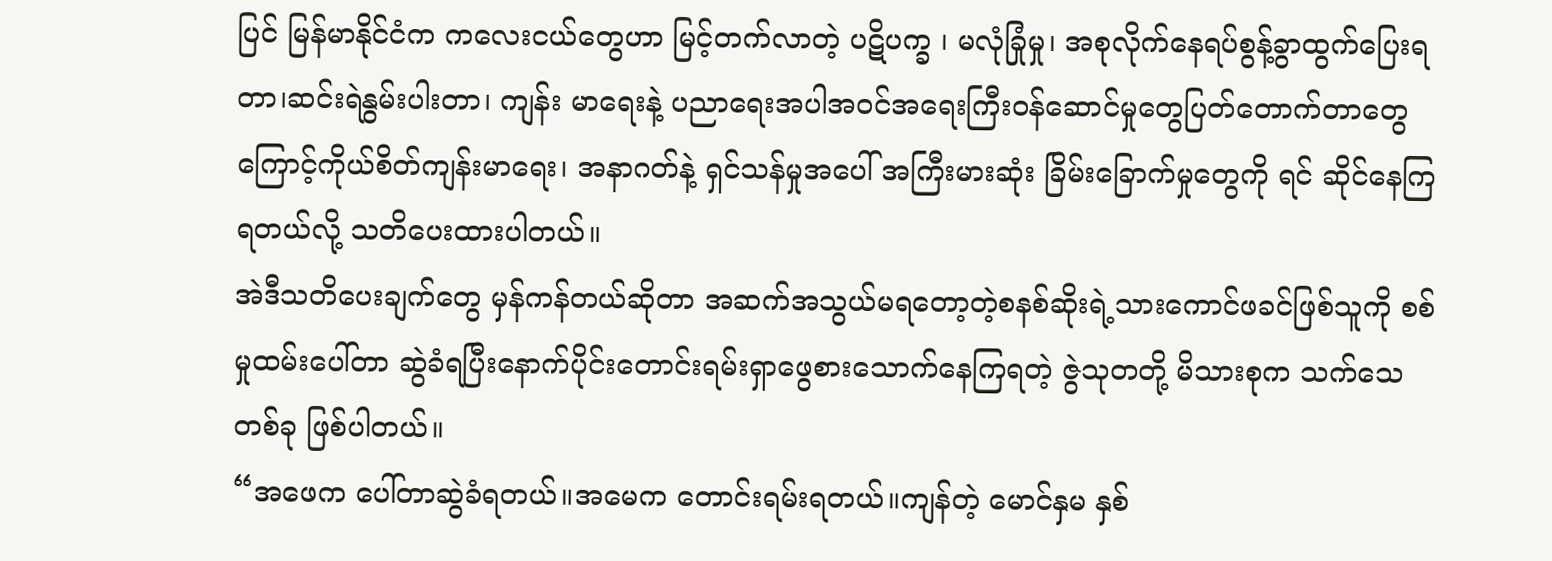ပြင် မြန်မာနိုင်ငံက ကလေးငယ်တွေဟာ မြင့်တက်လာတဲ့ ပဋိပက္ခ ၊ မလုံခြုံမှု၊ အစုလိုက်နေရပ်စွန့်ခွာထွက်ပြေးရတာ၊ဆင်းရဲနွမ်းပါးတာ၊ ကျန်း မာရေးနဲ့ ပညာရေးအပါအဝင်အရေးကြီးဝန်ဆောင်မှုတွေပြတ်တောက်တာတွေကြောင့်ကိုယ်စိတ်ကျန်းမာရေး၊ အနာဂတ်နဲ့ ရှင်သန်မှုအပေါ် အကြီးမားဆုံး ခြိမ်းခြောက်မှုတွေကို ရင် ဆိုင်နေကြရတယ်လို့ သတိပေးထားပါတယ်။
အဲဒီသတိပေးချက်တွေ မှန်ကန်တယ်ဆိုတာ အဆက်အသွယ်မရတော့တဲ့စနစ်ဆိုးရဲ့သားကောင်ဖခင်ဖြစ်သူကို စစ်မှုထမ်းပေါ်တာ ဆွဲခံရပြီးနောက်ပိုင်းတောင်းရမ်းရှာဖွေစားသောက်နေကြရတဲ့ ဇွဲသုတတို့ မိသားစုက သက်သေတစ်ခု ဖြစ်ပါတယ်။
“အဖေက ပေါ်တာဆွဲခံရတယ်။အမေက တောင်းရမ်းရတယ်။ကျန်တဲ့ မောင်နှမ နှစ်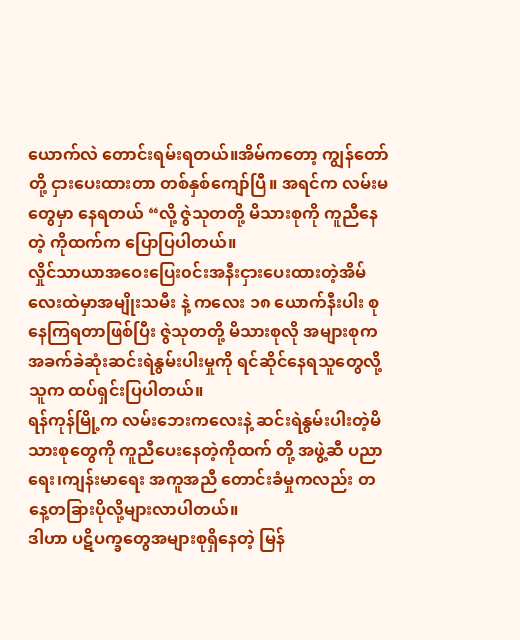ယောက်လဲ တောင်းရမ်းရတယ်။အိမ်ကတော့ ကျွန်တော်တို့ ငှားပေးထားတာ တစ်နှစ်ကျော်ပြီ။ အရင်က လမ်းမတွေမှာ နေရတယ် “လို့ ဇွဲသုတတို့ မိသားစုကို ကူညီနေတဲ့ ကိုထက်က ပြောပြပါတယ်။
လှိုင်သာယာအဝေးပြေး၀င်းအနီးငှားပေးထားတဲ့အိမ်လေးထဲမှာအမျိုးသမီး နဲ့ ကလေး ၁၈ ယောက်နီးပါး စုနေကြရတာဖြစ်ပြီး ဇွဲသုတတို့ မိသားစုလို အများစုက အခက်ခဲဆုံးဆင်းရဲနွမ်းပါးမှုကို ရင်ဆိုင်နေရသူတွေလို့ သူက ထပ်ရှင်းပြပါတယ်။
ရန်ကုန်မြို့က လမ်းဘေးကလေးနဲ့ ဆင်းရဲနွမ်းပါးတဲ့မိသားစုတွေကို ကူညီပေးနေတဲ့ကိုထက် တို့ အဖွဲ့ဆီ ပညာရေး၊ကျန်းမာရေး အကူအညီ တောင်းခံမှုကလည်း တနေ့တခြားပိုလို့များလာပါတယ်။
ဒါဟာ ပဋိပက္ခတွေအများစုရှိနေတဲ့ မြန်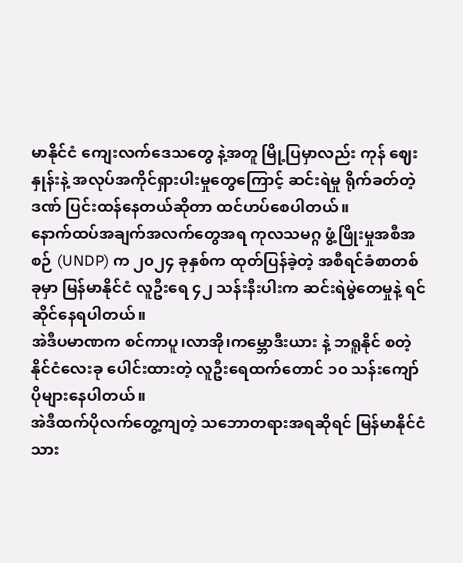မာနိုင်ငံ ကျေးလက်ဒေသတွေ နဲ့အတူ မြို့ပြမှာလည်း ကုန် ဈေးနှုန်းနဲ့ အလုပ်အကိုင်ရှားပါးမှုတွေကြောင့် ဆင်းရဲမှု ရိုက်ခတ်တဲ့ဒဏ် ပြင်းထန်နေတယ်ဆိုတာ ထင်ဟပ်စေပါတယ်။
နောက်ထပ်အချက်အလက်တွေအရ ကုလသမဂ္ဂ ဖွံ့ဖြိုးမှုအစီအစဉ် (UNDP) က ၂၀၂၄ ခုနှစ်က ထုတ်ပြန်ခဲ့တဲ့ အစီရင်ခံစာတစ်ခုမှာ မြန်မာနိုင်ငံ လူဦးရေ ၄၂ သန်းနီးပါးက ဆင်းရဲမွဲတေမှုနဲ့ ရင်ဆိုင်နေရပါတယ်။
အဲဒီပမာဏက စင်ကာပူ၊လာအို၊ကမ္ဘောဒီးယား နဲ့ ဘရူနိုင် စတဲ့ နိုင်ငံလေးခု ပေါင်းထားတဲ့ လူဦးရေထက်တောင် ၁၀ သန်းကျော်ပိုများနေပါတယ်။
အဲဒီထက်ပိုလက်တွေ့ကျတဲ့ သဘောတရားအရဆိုရင် မြန်မာနိုင်ငံသား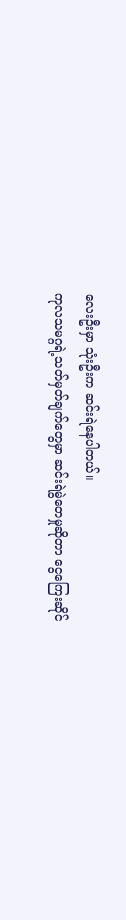လေးဦးမှာ သုံးဦးက ဆင်းရဲနေပါတယ်။
ကုလသမဂ္ဂရဲ့သတ်မှတ်ချက်တွေမှာ ဆင်းရဲမွဲတေမှုဆိုတာ ငွေကြေးဆိုင်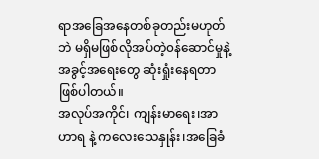ရာအခြေအနေတစ်ခုတည်းမဟုတ်ဘဲ မရှိမဖြစ်လိုအပ်တဲ့၀န်ဆောင်မှုနဲ့ အခွင့်အရေးတွေ ဆုံးရှုံးနေရတာ ဖြစ်ပါတယ်။
အလုပ်အကိုင်၊ ကျန်းမာရေး၊အာဟာရ နဲ့ ကလေးသေနှုန်း၊အခြေခံ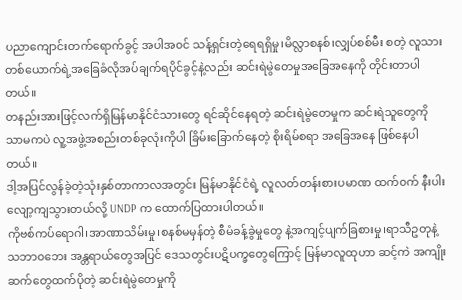ပညာကျောင်းတက်ရောက်ခွင့် အပါအ၀င် သန့်ရှင်းတဲ့ရေရရှိမှု၊မိလ္လာစနစ်၊လျှပ်စစ်မီး စတဲ့ လူသားတစ်ယောက်ရဲ့အခြေခံလိုအပ်ချက်ရပိုင်ခွင့်နဲ့လည်း ဆင်းရဲမွဲတေမှုအခြေအနေကို တိုင်းတာပါတယ်။
တနည်းအားဖြင့်လက်ရှိမြန်မာနိုင်ငံသားတွေ ရင်ဆိုင်နေရတဲ့ ဆင်းရဲမွဲတေမှုက ဆင်းရဲသူတွေကိုသာမကပဲ လူ့အဖွဲ့အစည်းတစ်ခုလုံးကိုပါ ခြိမ်းခြောက်နေတဲ့ စိုးရိမ်စရာ အခြေအနေ ဖြစ်နေပါတယ်။
ဒါ့အပြင်လွန်ခဲ့တဲ့သုံးနှစ်တာကာလအတွင်း မြန်မာနိုင်ငံရဲ့ လူလတ်တန်းစားပမာဏ ထက်၀က် နီးပါး လျော့ကျသွားတယ်လို့ UNDP က ထောက်ပြထားပါတယ်။
ကိုဗစ်ကပ်ရောဂါ၊အာဏာသိမ်းမှု၊စနစ်မမှန်တဲ့ စီမံခန့်ခွဲမှုတွေ နဲ့အကျင့်ပျက်ခြစားမှု၊ရာသီဥတုနဲ့သဘာ၀ဘေး အန္တရာယ်တွေအပြင် ဒေသတွင်းပဋိပက္ခတွေကြောင့် မြန်မာလူထုဟာ ဆင့်ကဲ အကျိုး ဆက်တွေထက်ပိုတဲ့ ဆင်းရဲမွဲတေမှုကို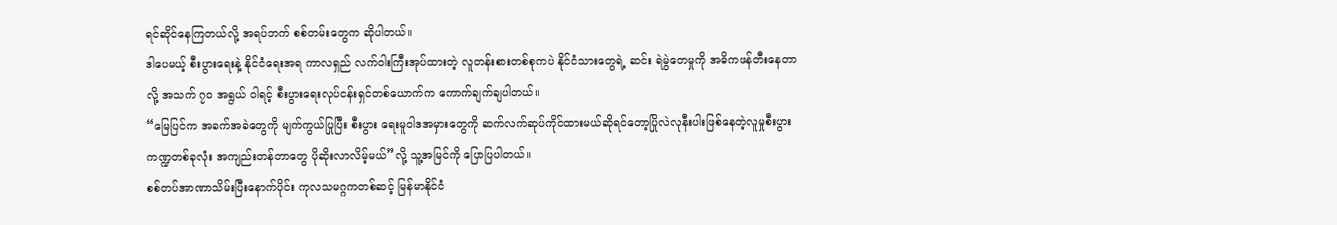ရင်ဆိုင်နေကြတယ်လို့ အရပ်ဘက် စစ်တမ်းတွေက ဆိုပါတယ်။
ဒါပေမယ့် စီးပွားရေးနဲ့ နိုင်ငံရေးအရ ကာလရှည် လက်ဝါးကြီးအုပ်ထားတဲ့ လူတန်းစားတစ်စုကပဲ နိုင်ငံသားတွေရဲ့ ဆင်း ရဲမွဲတေမှုကို အဓိကဖန်တီးနေတာလို့ အသက် ၇၀ အရွယ် ဝါရင့် စီးပွားရေးလုပ်ငန်းရှင်တစ်ယောက်က ကောက်ချက်ချပါတယ်။
“မြေပြင်က အခက်အခဲတွေကို မျက်ကွယ်ပြုပြီး စီးပွား ရေးမူဝါဒအမှားတွေကို ဆက်လက်ဆုပ်ကိုင်ထားမယ်ဆိုရင်တော့ပြိုလဲလုနီးပါးဖြစ်နေတဲ့လူမှုစီးပွားကဏ္ဍတစ်ခုလုံး အကျည်းတန်တာတွေ ပိုဆိုးလာလိမ့်မယ်”လို့ သူ့အမြင်ကို ပြောပြပါတယ်။
စစ်တပ်အာဏာသိမ်းပြီးနောက်ပိုင်း ကုလသမဂ္ဂကတစ်ဆင့် မြန်မာနိုင်ငံ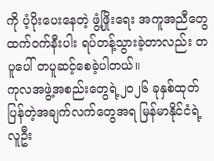ကို ပံ့ပိုးပေးနေတဲ့ ဖွံ့ဖြိုးရေး အကူအညီတွေထက်၀က်နီးပါး ရပ်တန့်သွားခဲ့တာလည်း တပူပေါ် တပူဆင့်စေခဲ့ပါတယ်။
ကုလအဖွဲ့အစည်းတွေရဲ့၂၀၂၆ ခုနှစ်ထုတ်ပြန်တဲ့အချက်လက်တွေအရ မြန်မာနိုင်ငံရဲ့ လူဦး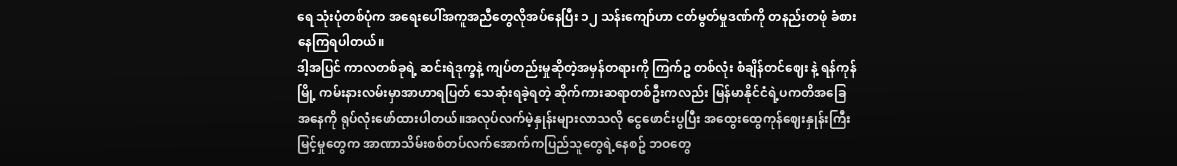ရေ သုံးပုံတစ်ပုံက အရေးပေါ်အကူအညီတွေလိုအပ်နေပြီး ၁၂ သန်းကျော်ဟာ ငတ်မွတ်မှုဒဏ်ကို တနည်းတဖုံ ခံစားနေကြရပါတယ်။
ဒါ့အပြင် ကာလတစ်ခုရဲ့ ဆင်းရဲဒုက္ခနဲ့ ကျပ်တည်းမှုဆိုတဲ့အမှန်တရားကို ကြက်ဥ တစ်လုံး စံချိန်တင်ဈေး နဲ့ ရန်ကုန်မြို့ ကမ်းနားလမ်းမှာအာဟာရပြတ် သေဆုံးရခဲ့ရတဲ့ ဆိုက်ကားဆရာတစ်ဦးကလည်း မြန်မာနိုင်ငံရဲ့ပကတိအခြေအနေကို ရုပ်လုံးဖော်ထားပါတယ်။အလုပ်လက်မဲ့နှုန်းများလာသလို ငွေဖောင်းပွပြီး အထွေးထွေကုန်ဈေးနှုန်းကြီးမြင့်မှုတွေက အာဏာသိမ်းစစ်တပ်လက်အောက်ကပြည်သူတွေရဲ့နေစဥ် ဘဝတွေ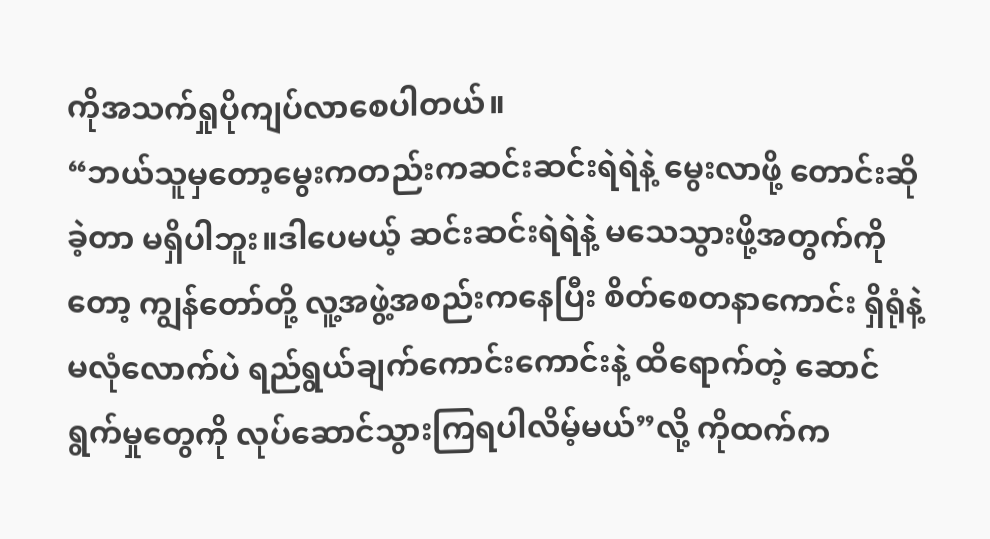ကိုအသက်ရှုပိုကျပ်လာစေပါတယ်။
“ဘယ်သူမှတော့မွေးကတည်းကဆင်းဆင်းရဲရဲနဲ့ မွေးလာဖို့ တောင်းဆိုခဲ့တာ မရှိပါဘူး။ဒါပေမယ့် ဆင်းဆင်းရဲရဲနဲ့ မသေသွားဖို့အတွက်ကိုတော့ ကျွန်တော်တို့ လူ့အဖွဲ့အစည်းကနေပြီး စိတ်စေတနာကောင်း ရှိရုံနဲ့ မလုံလောက်ပဲ ရည်ရွယ်ချက်ကောင်းကောင်းနဲ့ ထိရောက်တဲ့ ဆောင်ရွက်မှုတွေကို လုပ်ဆောင်သွားကြရပါလိမ့်မယ်”လို့ ကိုထက်က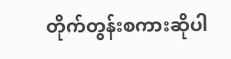တိုက်တွန်းစကားဆိုပါ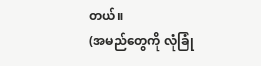တယ်။
(အမည်တွေကို လုံခြုံ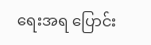ရေးအရ ပြောင်း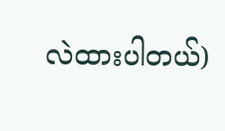လဲထားပါတယ်)